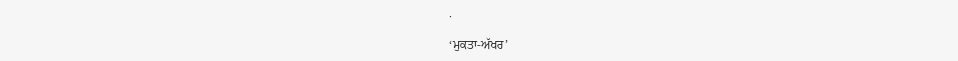.

‘ਮੁਕਤਾ-ਅੱਖਰ’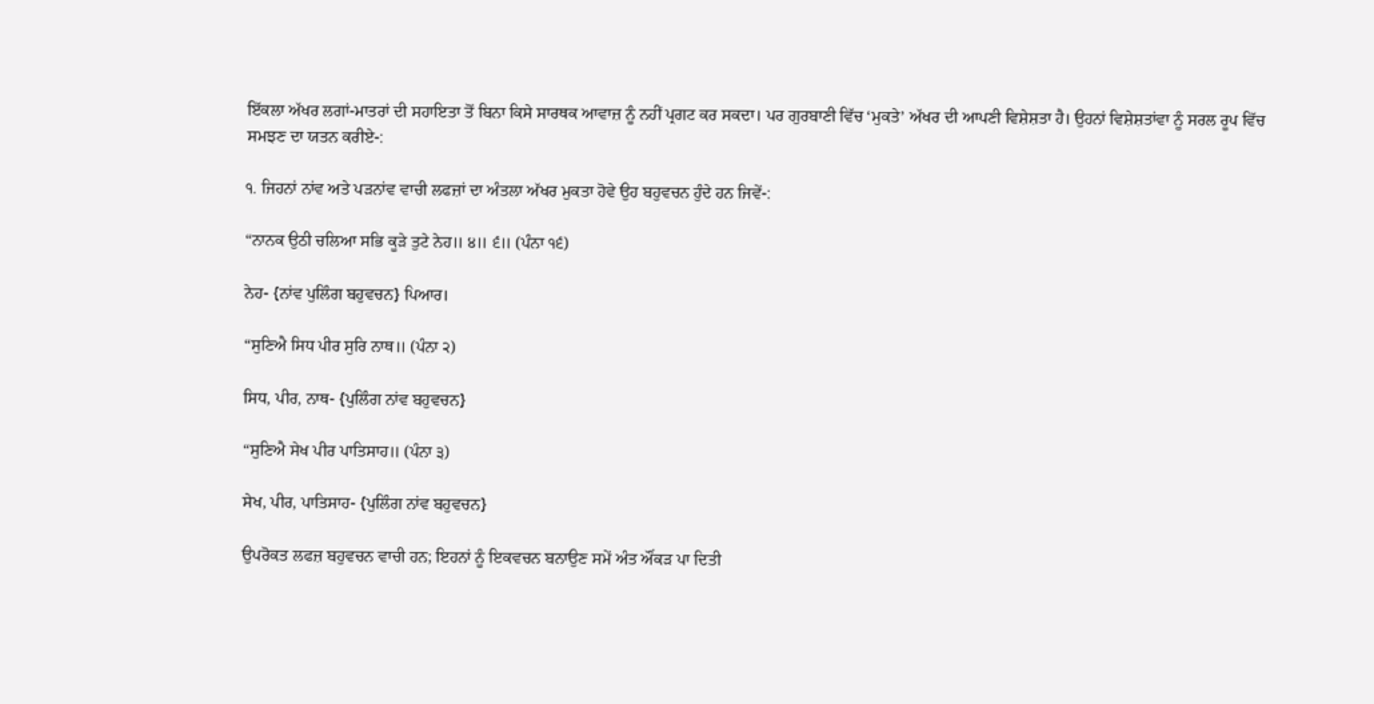ਇੱਕਲਾ ਅੱਖਰ ਲਗਾਂ-ਮਾਤਰਾਂ ਦੀ ਸਹਾਇਤਾ ਤੋਂ ਬਿਨਾ ਕਿਸੇ ਸਾਰਥਕ ਆਵਾਜ਼ ਨੂੰ ਨਹੀਂ ਪ੍ਰਗਟ ਕਰ ਸਕਦਾ। ਪਰ ਗੁਰਬਾਣੀ ਵਿੱਚ ‘ਮੁਕਤੇ’ ਅੱਖਰ ਦੀ ਆਪਣੀ ਵਿਸ਼ੇਸ਼ਤਾ ਹੈ। ਉਹਨਾਂ ਵਿਸ਼ੇਸ਼ਤਾਂਵਾ ਨੂੰ ਸਰਲ ਰੂਪ ਵਿੱਚ ਸਮਝਣ ਦਾ ਯਤਨ ਕਰੀਏ-:

੧. ਜਿਹਨਾਂ ਨਾਂਵ ਅਤੇ ਪੜਨਾਂਵ ਵਾਚੀ ਲਫਜ਼ਾਂ ਦਾ ਅੰਤਲਾ ਅੱਖਰ ਮੁਕਤਾ ਹੋਵੇ ਉਹ ਬਹੁਵਚਨ ਹੁੰਦੇ ਹਨ ਜਿਵੇਂ-:

“ਨਾਨਕ ਉਠੀ ਚਲਿਆ ਸਭਿ ਕੂੜੇ ਤੁਟੇ ਨੇਹ॥ ੪॥ ੬॥ (ਪੰਨਾ ੧੬)

ਨੇਹ- {ਨਾਂਵ ਪੁਲਿੰਗ ਬਹੁਵਚਨ} ਪਿਆਰ।

“ਸੁਣਿਐ ਸਿਧ ਪੀਰ ਸੁਰਿ ਨਾਥ॥ (ਪੰਨਾ ੨)

ਸਿਧ, ਪੀਰ, ਨਾਥ- {ਪੁਲਿੰਗ ਨਾਂਵ ਬਹੁਵਚਨ}

“ਸੁਣਿਐ ਸੇਖ ਪੀਰ ਪਾਤਿਸਾਹ॥ (ਪੰਨਾ ੩)

ਸੇਖ, ਪੀਰ, ਪਾਤਿਸਾਹ- {ਪੁਲਿੰਗ ਨਾਂਵ ਬਹੁਵਚਨ}

ਉਪਰੋਕਤ ਲਫਜ਼ ਬਹੁਵਚਨ ਵਾਚੀ ਹਨ; ਇਹਨਾਂ ਨੂੰ ਇਕਵਚਨ ਬਨਾਉਣ ਸਮੇਂ ਅੰਤ ਔਂਕੜ ਪਾ ਦਿਤੀ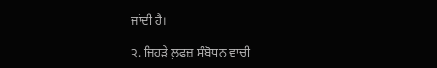ਜਾਂਦੀ ਹੈ।

੨. ਜਿਹੜੇ ਲ਼ਫਜ਼ ਸੰਬੋਧਨ ਵਾਚੀ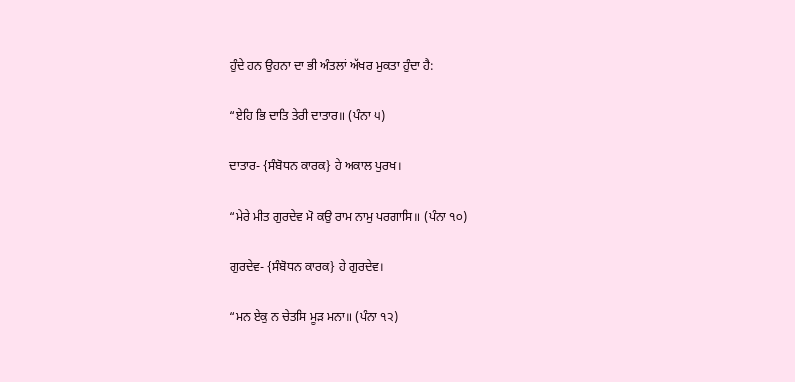ਹੁੰਦੇ ਹਨ ਉਹਨਾ ਦਾ ਭੀ ਅੰਤਲਾਂ ਅੱਖਰ ਮੁਕਤਾ ਹੁੰਦਾ ਹੈ:

“ਏਹਿ ਭਿ ਦਾਤਿ ਤੇਰੀ ਦਾਤਾਰ॥ (ਪੰਨਾ ੫)

ਦਾਤਾਰ- {ਸੰਬੋਧਨ ਕਾਰਕ} ਹੇ ਅਕਾਲ ਪੁਰਖ।

“ਮੇਰੇ ਮੀਤ ਗੁਰਦੇਵ ਮੋ ਕਉ ਰਾਮ ਨਾਮੁ ਪਰਗਾਸਿ॥ (ਪੰਨਾ ੧੦)

ਗੁਰਦੇਵ- {ਸੰਬੋਧਨ ਕਾਰਕ} ਹੇ ਗੁਰਦੇਵ।

“ਮਨ ਏਕੁ ਨ ਚੇਤਸਿ ਮੂੜ ਮਨਾ॥ (ਪੰਨਾ ੧੨)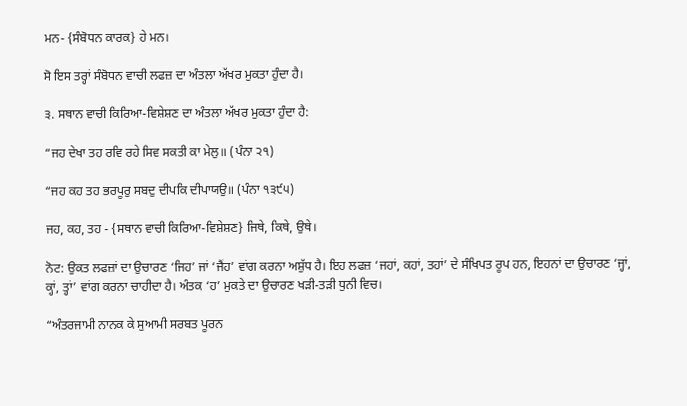ਮਨ- {ਸੰਬੋਧਨ ਕਾਰਕ} ਹੇ ਮਨ।

ਸੋ ਇਸ ਤਰ੍ਹਾਂ ਸੰਬੋਧਨ ਵਾਚੀ ਲਫਜ਼ ਦਾ ਅੰਤਲਾ ਅੱਖਰ ਮੁਕਤਾ ਹੁੰਦਾ ਹੈ।

੩. ਸਥਾਨ ਵਾਚੀ ਕਿਰਿਆ-ਵਿਸ਼ੇਸ਼ਣ ਦਾ ਅੰਤਲਾ ਅੱਖਰ ਮੁਕਤਾ ਹੁੰਦਾ ਹੈ:

“ਜਹ ਦੇਖਾ ਤਹ ਰਵਿ ਰਹੇ ਸਿਵ ਸਕਤੀ ਕਾ ਮੇਲੁ॥ (ਪੰਨਾ ੨੧)

“ਜਹ ਕਹ ਤਹ ਭਰਪੂਰੁ ਸਬਦੁ ਦੀਪਕਿ ਦੀਪਾਯਉ॥ (ਪੰਨਾ ੧੩੯੫)

ਜਹ, ਕਹ, ਤਹ - {ਸਥਾਨ ਵਾਚੀ ਕਿਰਿਆ-ਵਿਸ਼ੇਸ਼ਣ} ਜਿਥੇ, ਕਿਥੇ, ਉਥੇ।

ਨੋਟ: ਉਕਤ ਲਫਜ਼ਾਂ ਦਾ ਉਚਾਰਣ ‘ਜਿਹ’ ਜਾਂ ‘ਜੈਂਹ’ ਵਾਂਗ ਕਰਨਾ ਅਸ਼ੁੱਧ ਹੈ। ਇਹ ਲਫਜ਼ ‘ਜਹਾਂ, ਕਹਾਂ, ਤਹਾਂ’ ਦੇ ਸੰਖਿਪਤ ਰੂਪ ਹਨ, ਇਹਨਾਂ ਦਾ ਉਚਾਰਣ ‘ਜ੍ਹਾਂ, ਕ੍ਹਾਂ, ਤ੍ਹਾਂ’ ਵਾਂਗ ਕਰਨਾ ਚਾਹੀਦਾ ਹੈ। ਅੰਤਕ ‘ਹ’ ਮੁਕਤੇ ਦਾ ਉਚਾਰਣ ਖੜੀ-ਤੜੀ ਧੁਨੀ ਵਿਚ।

“ਅੰਤਰਜਾਮੀ ਨਾਨਕ ਕੇ ਸੁਆਮੀ ਸਰਬਤ ਪੂਰਨ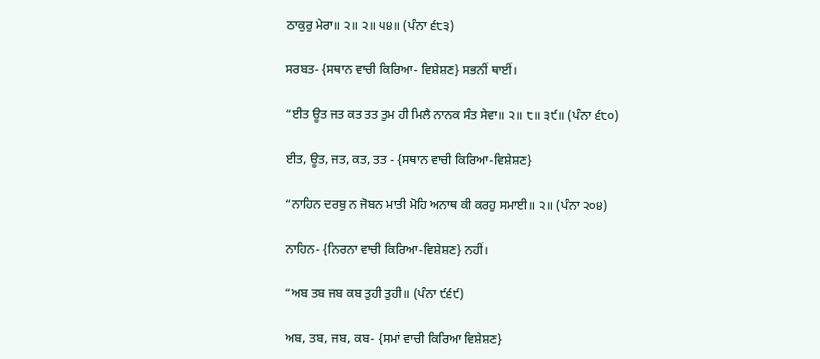ਠਾਕੁਰੁ ਮੇਰਾ॥ ੨॥ ੨॥ ੫੪॥ (ਪੰਨਾ ੬੮੩)

ਸਰਬਤ- {ਸਥਾਨ ਵਾਚੀ ਕਿਰਿਆ- ਵਿਸ਼ੇਸ਼ਣ} ਸਭਨੀਂ ਥਾਈਂ।

“ਈਤ ਊਤ ਜਤ ਕਤ ਤਤ ਤੁਮ ਹੀ ਮਿਲੈ ਨਾਨਕ ਸੰਤ ਸੇਵਾ॥ ੨॥ ੮॥ ੩੯॥ (ਪੰਨਾ ੬੮੦)

ਈਤ, ਊਤ, ਜਤ, ਕਤ, ਤਤ - {ਸਥਾਨ ਵਾਚੀ ਕਿਰਿਆ-ਵਿਸ਼ੇਸ਼ਣ}

“ਨਾਹਿਨ ਦਰਬੁ ਨ ਜੋਬਨ ਮਾਤੀ ਮੋਹਿ ਅਨਾਥ ਕੀ ਕਰਹੁ ਸਮਾਈ॥ ੨॥ (ਪੰਨਾ ੨੦੪)

ਨਾਹਿਨ- {ਨਿਰਨਾ ਵਾਚੀ ਕਿਰਿਆ-ਵਿਸ਼ੇਸ਼ਣ} ਨਹੀਂ।

“ਅਬ ਤਬ ਜਬ ਕਬ ਤੁਹੀ ਤੁਹੀ॥ (ਪੰਨਾ ੯੬੯)

ਅਬ, ਤਬ, ਜਬ, ਕਬ- {ਸਮਾਂ ਵਾਚੀ ਕਿਰਿਆ ਵਿਸ਼ੇਸ਼ਣ}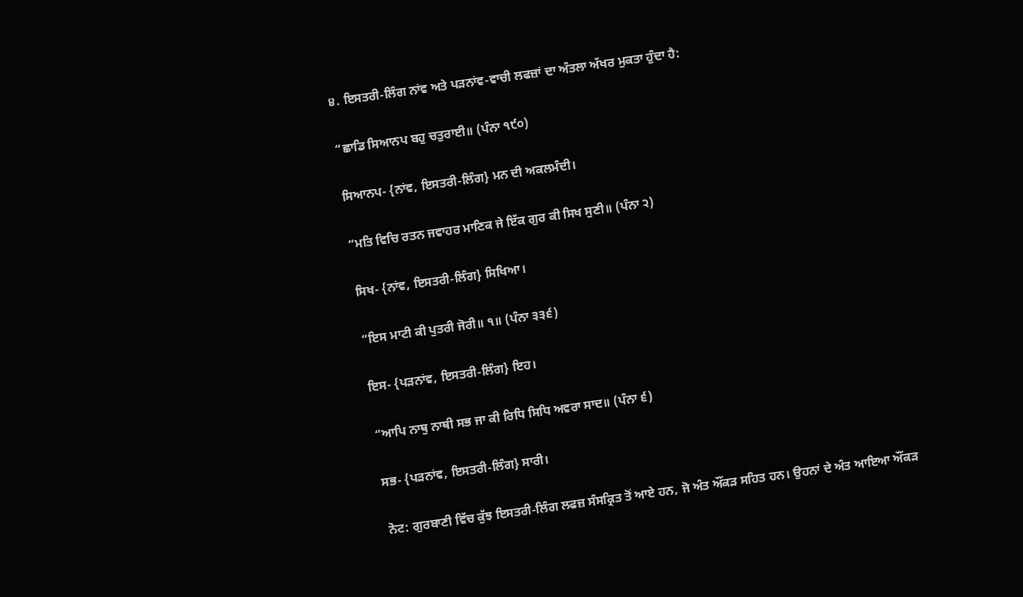੪. ਇਸਤਰੀ-ਲਿੰਗ ਨਾਂਵ ਅਤੇ ਪੜਨਾਂਵ-ਵਾਚੀ ਲਫਜ਼ਾਂ ਦਾ ਅੰਤਲਾ ਅੱਖਰ ਮੁਕਤਾ ਹੁੰਦਾ ਹੈ:

“ਛਾਡਿ ਸਿਆਨਪ ਬਹੁ ਚਤੁਰਾਈ॥ (ਪੰਨਾ ੧੯੦)

ਸਿਆਨਪ- {ਨਾਂਵ, ਇਸਤਰੀ-ਲਿੰਗ} ਮਨ ਦੀ ਅਕਲਮੰਦੀ।

“ਮਤਿ ਵਿਚਿ ਰਤਨ ਜਵਾਹਰ ਮਾਣਿਕ ਜੇ ਇੱਕ ਗੁਰ ਕੀ ਸਿਖ ਸੁਣੀ॥ (ਪੰਨਾ ੨)

ਸਿਖ- {ਨਾਂਵ, ਇਸਤਰੀ-ਲਿੰਗ} ਸਿਖਿਆ।

“ਇਸ ਮਾਟੀ ਕੀ ਪੁਤਰੀ ਜੋਰੀ॥ ੧॥ (ਪੰਨਾ ੩੩੬)

ਇਸ- {ਪੜਨਾਂਵ, ਇਸਤਰੀ-ਲਿੰਗ} ਇਹ।

“ਆਪਿ ਨਾਥੁ ਨਾਥੀ ਸਭ ਜਾ ਕੀ ਰਿਧਿ ਸਿਧਿ ਅਵਰਾ ਸਾਦ॥ (ਪੰਨਾ ੬)

ਸਭ- {ਪੜਨਾਂਵ, ਇਸਤਰੀ-ਲਿੰਗ} ਸਾਰੀ।

ਨੋਟ: ਗੁਰਬਾਣੀ ਵਿੱਚ ਕੁੱਝ ਇਸਤਰੀ-ਲਿੰਗ ਲਫਜ਼ ਸੰਸਕ੍ਰਿਤ ਤੋਂ ਆਏ ਹਨ, ਜੋ ਅੰਤ ਔਂਕੜ ਸਹਿਤ ਹਨ। ਉਹਨਾਂ ਦੇ ਅੰਤ ਆਇਆ ਔਂਕੜ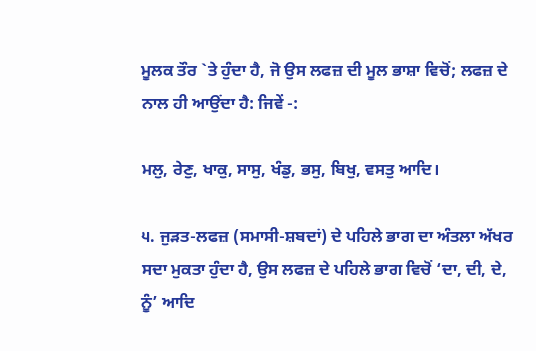ਮੂਲਕ ਤੌਰ `ਤੇ ਹੁੰਦਾ ਹੈ, ਜੋ ਉਸ ਲਫਜ਼ ਦੀ ਮੂਲ ਭਾਸ਼ਾ ਵਿਚੋਂ; ਲਫਜ਼ ਦੇ ਨਾਲ ਹੀ ਆਉਂਦਾ ਹੈ: ਜਿਵੇਂ -:

ਮਲੁ, ਰੇਣੁ, ਖਾਕੁ, ਸਾਸੁ, ਖੰਡੁ, ਭਸੁ, ਬਿਖੁ, ਵਸਤੁ ਆਦਿ।

੫. ਜੁੜਤ-ਲਫਜ਼ (ਸਮਾਸੀ-ਸ਼ਬਦਾਂ) ਦੇ ਪਹਿਲੇ ਭਾਗ ਦਾ ਅੰਤਲਾ ਅੱਖਰ ਸਦਾ ਮੁਕਤਾ ਹੁੰਦਾ ਹੈ, ਉਸ ਲਫਜ਼ ਦੇ ਪਹਿਲੇ ਭਾਗ ਵਿਚੋਂ ‘ਦਾ, ਦੀ, ਦੇ, ਨੂੰ’ ਆਦਿ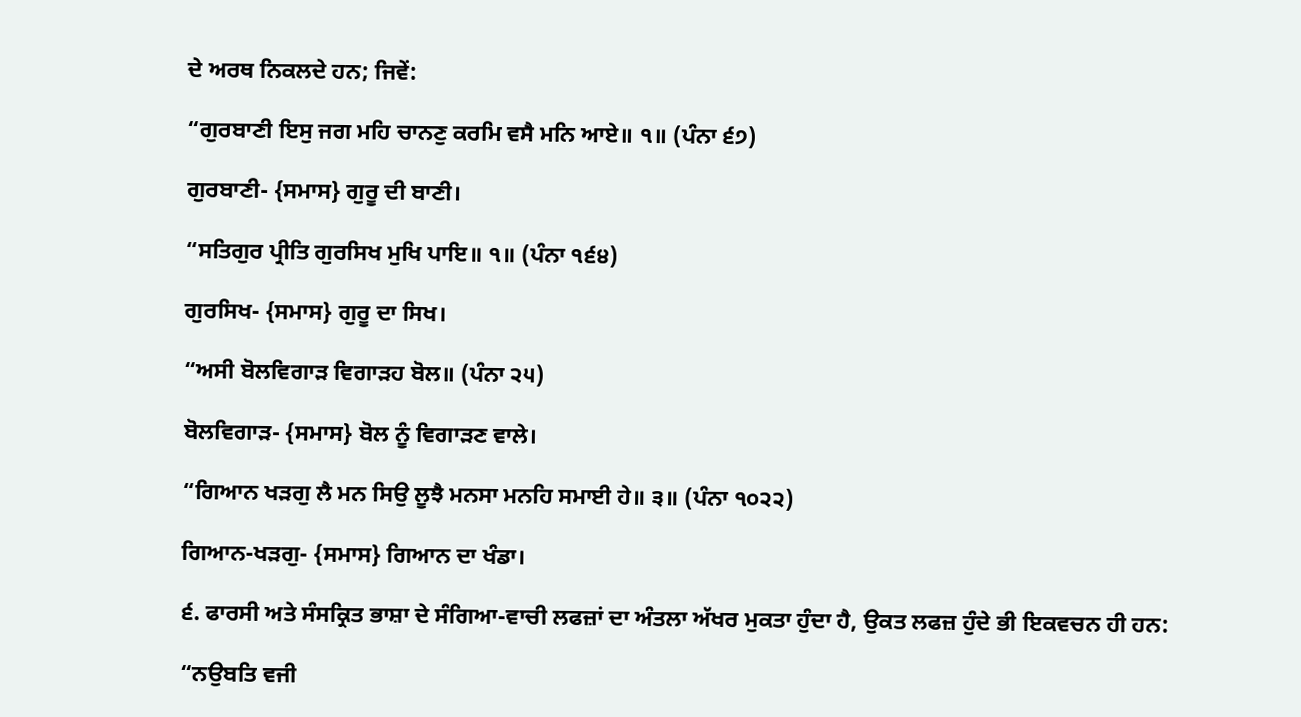ਦੇ ਅਰਥ ਨਿਕਲਦੇ ਹਨ; ਜਿਵੇਂ:

“ਗੁਰਬਾਣੀ ਇਸੁ ਜਗ ਮਹਿ ਚਾਨਣੁ ਕਰਮਿ ਵਸੈ ਮਨਿ ਆਏ॥ ੧॥ (ਪੰਨਾ ੬੭)

ਗੁਰਬਾਣੀ- {ਸਮਾਸ} ਗੁਰੂ ਦੀ ਬਾਣੀ।

“ਸਤਿਗੁਰ ਪ੍ਰੀਤਿ ਗੁਰਸਿਖ ਮੁਖਿ ਪਾਇ॥ ੧॥ (ਪੰਨਾ ੧੬੪)

ਗੁਰਸਿਖ- {ਸਮਾਸ} ਗੁਰੂ ਦਾ ਸਿਖ।

“ਅਸੀ ਬੋਲਵਿਗਾੜ ਵਿਗਾੜਹ ਬੋਲ॥ (ਪੰਨਾ ੨੫)

ਬੋਲਵਿਗਾੜ- {ਸਮਾਸ} ਬੋਲ ਨੂੰ ਵਿਗਾੜਣ ਵਾਲੇ।

“ਗਿਆਨ ਖੜਗੁ ਲੈ ਮਨ ਸਿਉ ਲੂਝੈ ਮਨਸਾ ਮਨਹਿ ਸਮਾਈ ਹੇ॥ ੩॥ (ਪੰਨਾ ੧੦੨੨)

ਗਿਆਨ-ਖੜਗੁ- {ਸਮਾਸ} ਗਿਆਨ ਦਾ ਖੰਡਾ।

੬. ਫਾਰਸੀ ਅਤੇ ਸੰਸਕ੍ਰਿਤ ਭਾਸ਼ਾ ਦੇ ਸੰਗਿਆ-ਵਾਚੀ ਲਫਜ਼ਾਂ ਦਾ ਅੰਤਲਾ ਅੱਖਰ ਮੁਕਤਾ ਹੁੰਦਾ ਹੈ, ਉਕਤ ਲਫਜ਼ ਹੁੰਦੇ ਭੀ ਇਕਵਚਨ ਹੀ ਹਨ:

“ਨਉਬਤਿ ਵਜੀ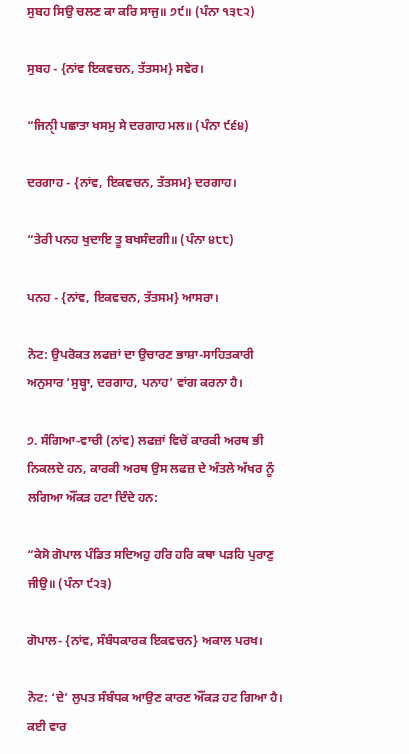ਸੁਬਹ ਸਿਉ ਚਲਣ ਕਾ ਕਰਿ ਸਾਜੁ॥ ੭੯॥ (ਪੰਨਾ ੧੩੮੨)

ਸੁਬਹ - {ਨਾਂਵ ਇਕਵਚਨ, ਤੱਤਸਮ} ਸਵੇਰ।

“ਜਿਨੀੑ ਪਛਾਤਾ ਖਸਮੁ ਸੇ ਦਰਗਾਹ ਮਲ॥ (ਪੰਨਾ ੯੬੪)

ਦਰਗਾਹ - {ਨਾਂਵ, ਇਕਵਚਨ, ਤੱਤਸਮ} ਦਰਗਾਹ।

“ਤੇਰੀ ਪਨਹ ਖੁਦਾਇ ਤੂ ਬਖਸੰਦਗੀ॥ (ਪੰਨਾ ੪੮੮)

ਪਨਹ - {ਨਾਂਵ, ਇਕਵਚਨ, ਤੱਤਸਮ} ਆਸਰਾ।

ਨੋਟ: ਉਪਰੋਕਤ ਲਫਜ਼ਾਂ ਦਾ ਉਚਾਰਣ ਭਾਸ਼ਾ-ਸਾਹਿਤਕਾਰੀ ਅਨੁਸਾਰ ‘ਸੁਬ੍ਹਾ, ਦਰਗਾਹ, ਪਨਾਹ’ ਵਾਂਗ ਕਰਨਾ ਹੈ।

੭. ਸੰਗਿਆ-ਵਾਚੀ (ਨਾਂਵ) ਲਫਜ਼ਾਂ ਵਿਚੋਂ ਕਾਰਕੀ ਅਰਥ ਭੀ ਨਿਕਲਦੇ ਹਨ, ਕਾਰਕੀ ਅਰਥ ਉਸ ਲਫਜ਼ ਦੇ ਅੰਤਲੇ ਅੱਖਰ ਨੂੰ ਲਗਿਆ ਔਂਕੜ ਹਟਾ ਦਿੰਦੇ ਹਨ:

“ਕੇਸੋ ਗੋਪਾਲ ਪੰਡਿਤ ਸਦਿਅਹੁ ਹਰਿ ਹਰਿ ਕਥਾ ਪੜਹਿ ਪੁਰਾਣੁ ਜੀਉ॥ (ਪੰਨਾ ੯੨੩)

ਗੋਪਾਲ- {ਨਾਂਵ, ਸੰਬੰਧਕਾਰਕ ਇਕਵਚਨ} ਅਕਾਲ ਪਰਖ।

ਨੋਟ: ‘ਦੇ’ ਲੁਪਤ ਸੰਬੰਧਕ ਆਉਣ ਕਾਰਣ ਔਂਕੜ ਹਟ ਗਿਆ ਹੈ। ਕਈ ਵਾਰ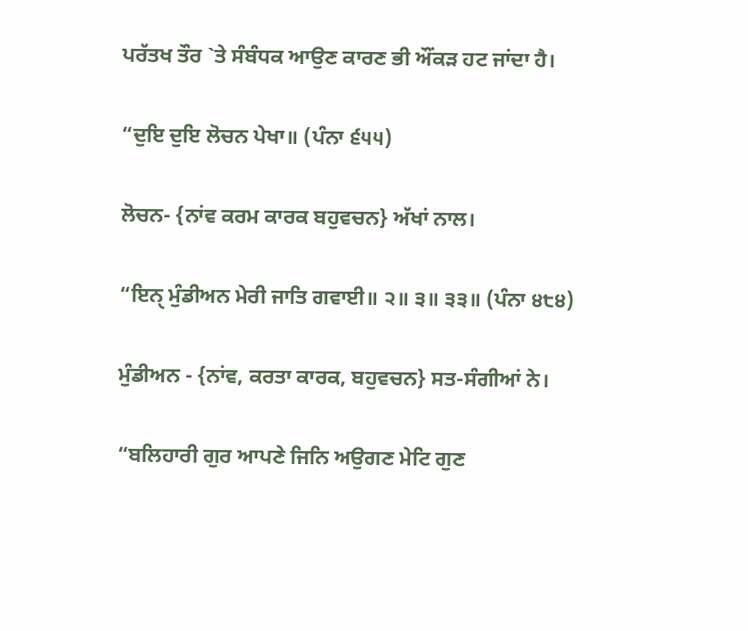ਪਰੱਤਖ ਤੌਰ `ਤੇ ਸੰਬੰਧਕ ਆਉਣ ਕਾਰਣ ਭੀ ਔਂਕੜ ਹਟ ਜਾਂਦਾ ਹੈ।

“ਦੁਇ ਦੁਇ ਲੋਚਨ ਪੇਖਾ॥ (ਪੰਨਾ ੬੫੫)

ਲੋਚਨ- {ਨਾਂਵ ਕਰਮ ਕਾਰਕ ਬਹੁਵਚਨ} ਅੱਖਾਂ ਨਾਲ।

“ਇਨੑ ਮੁੰਡੀਅਨ ਮੇਰੀ ਜਾਤਿ ਗਵਾਈ॥ ੨॥ ੩॥ ੩੩॥ (ਪੰਨਾ ੪੮੪)

ਮੁੰਡੀਅਨ - {ਨਾਂਵ, ਕਰਤਾ ਕਾਰਕ, ਬਹੁਵਚਨ} ਸਤ-ਸੰਗੀਆਂ ਨੇ।

“ਬਲਿਹਾਰੀ ਗੁਰ ਆਪਣੇ ਜਿਨਿ ਅਉਗਣ ਮੇਟਿ ਗੁਣ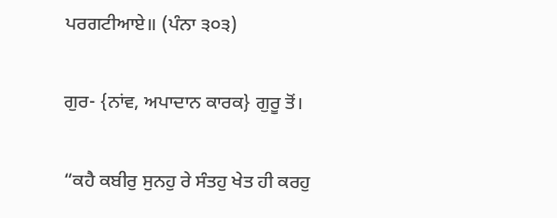ਪਰਗਟੀਆਏ॥ (ਪੰਨਾ ੩੦੩)

ਗੁਰ- {ਨਾਂਵ, ਅਪਾਦਾਨ ਕਾਰਕ} ਗੁਰੂ ਤੋਂ।

“ਕਹੈ ਕਬੀਰੁ ਸੁਨਹੁ ਰੇ ਸੰਤਹੁ ਖੇਤ ਹੀ ਕਰਹੁ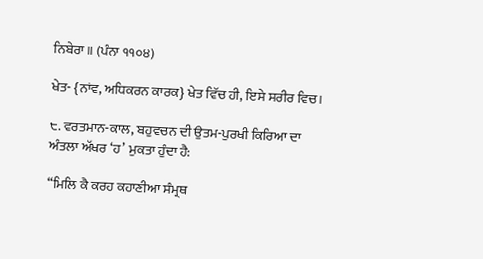ਨਿਬੇਰਾ॥ (ਪੰਨਾ ੧੧੦੪)

ਖੇਤ- {ਨਾਂਵ, ਅਧਿਕਰਨ ਕਾਰਕ} ਖੇਤ ਵਿੱਚ ਹੀ, ਇਸੇ ਸਰੀਰ ਵਿਚ।

੮. ਵਰਤਮਾਨ-ਕਾਲ, ਬਹੁਵਚਨ ਦੀ ਉਤਮ-ਪੁਰਖੀ ਕਿਰਿਆ ਦਾ ਅੰਤਲਾ ਅੱਖਰ ‘ਹ’ ਮੁਕਤਾ ਹੁੰਦਾ ਹੈ:

“ਮਿਲਿ ਕੈ ਕਰਹ ਕਹਾਣੀਆ ਸੰਮ੍ਰਥ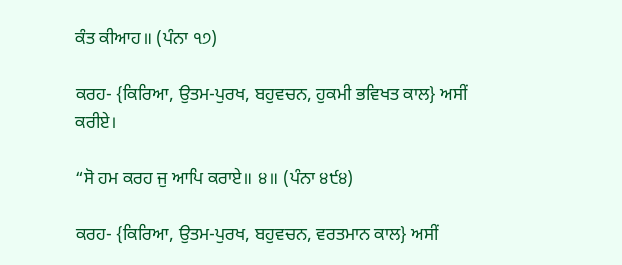ਕੰਤ ਕੀਆਹ॥ (ਪੰਨਾ ੧੭)

ਕਰਹ- {ਕਿਰਿਆ, ਉਤਮ-ਪੁਰਖ, ਬਹੁਵਚਨ, ਹੁਕਮੀ ਭਵਿਖਤ ਕਾਲ} ਅਸੀਂ ਕਰੀਏ।

“ਸੋ ਹਮ ਕਰਹ ਜੁ ਆਪਿ ਕਰਾਏ॥ ੪॥ (ਪੰਨਾ ੪੯੪)

ਕਰਹ- {ਕਿਰਿਆ, ਉਤਮ-ਪੁਰਖ, ਬਹੁਵਚਨ, ਵਰਤਮਾਨ ਕਾਲ} ਅਸੀਂ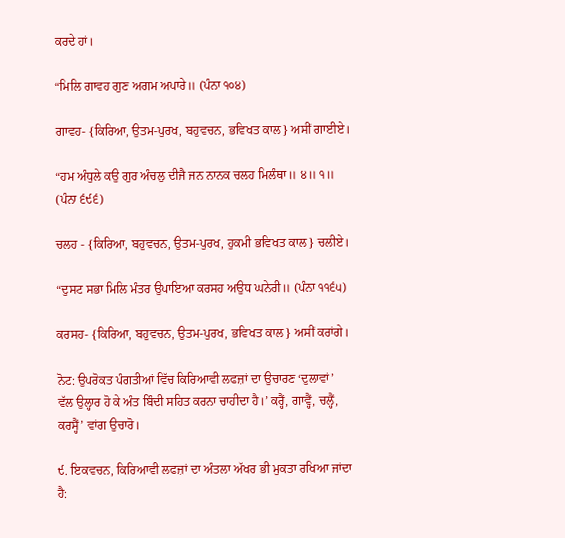ਕਰਦੇ ਹਾਂ।

“ਮਿਲਿ ਗਾਵਹ ਗੁਣ ਅਗਮ ਅਪਾਰੇ॥ (ਪੰਨਾ ੧੦੪)

ਗਾਵਹ- {ਕਿਰਿਆ, ਉਤਮ-ਪੁਰਖ, ਬਹੁਵਚਨ, ਭਵਿਖਤ ਕਾਲ} ਅਸੀਂ ਗਾਈਏ।

“ਹਮ ਅੰਧੁਲੇ ਕਉ ਗੁਰ ਅੰਚਲੁ ਦੀਜੈ ਜਨ ਨਾਨਕ ਚਲਹ ਮਿਲੰਥਾ॥ ੪॥ ੧॥ (ਪੰਨਾ ੬੯੬)

ਚਲਹ - {ਕਿਰਿਆ, ਬਹੁਵਚਨ, ਉਤਮ-ਪੁਰਖ, ਹੁਕਮੀ ਭਵਿਖਤ ਕਾਲ} ਚਲੀਏ।

“ਦੁਸਟ ਸਭਾ ਮਿਲਿ ਮੰਤਰ ਉਪਾਇਆ ਕਰਸਹ ਅਉਧ ਘਨੇਰੀ॥ (ਪੰਨਾ ੧੧੬੫)

ਕਰਸਹ- {ਕਿਰਿਆ, ਬਹੁਵਚਨ, ਉਤਮ-ਪੁਰਖ, ਭਵਿਖਤ ਕਾਲ} ਅਸੀਂ ਕਰਾਂਗੇ।

ਨੋਟ: ਉਪਰੋਕਤ ਪੰਗਤੀਆਂ ਵਿੱਚ ਕਿਰਿਆਵੀ ਲਫਜ਼ਾਂ ਦਾ ਉਚਾਰਣ ‘ਦੁਲਾਵਾਂ’ ਵੱਲ ਉਲ੍ਹਾਰ ਹੋ ਕੇ ਅੰਤ ਬਿੰਦੀ ਸਹਿਤ ਕਰਨਾ ਚਾਹੀਦਾ ਹੈ।’ ਕਰ੍ਹੈਂ, ਗਾਵ੍ਹੈਂ, ਚਲ੍ਹੈਂ, ਕਰਸ੍ਹੈਂ’ ਵਾਂਗ ਉਚਾਰੋ।

੯. ਇਕਵਚਨ, ਕਿਰਿਆਵੀ ਲਫਜ਼ਾਂ ਦਾ ਅੰਤਲਾ ਅੱਖਰ ਭੀ ਮੁਕਤਾ ਰਖਿਆ ਜਾਂਦਾ ਹੈ: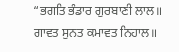“ਭਗਤਿ ਭੰਡਾਰ ਗੁਰਬਾਣੀ ਲਾਲ॥ ਗਾਵਤ ਸੁਨਤ ਕਮਾਵਤ ਨਿਹਾਲ॥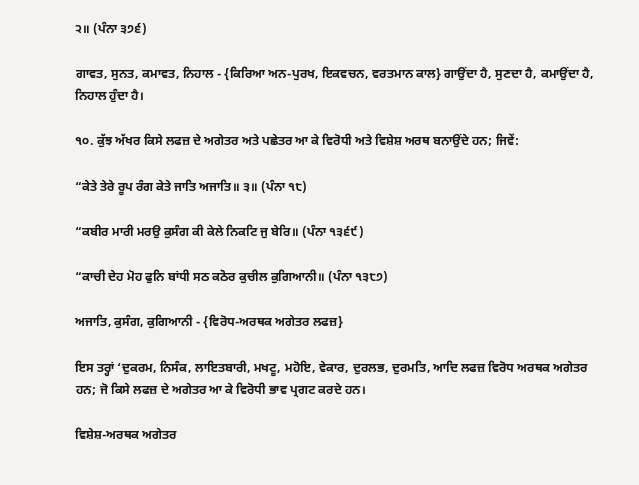੨॥ (ਪੰਨਾ ੩੭੬)

ਗਾਵਤ, ਸੁਨਤ, ਕਮਾਵਤ, ਨਿਹਾਲ - {ਕਿਰਿਆ ਅਨ-ਪੁਰਖ, ਇਕਵਚਨ, ਵਰਤਮਾਨ ਕਾਲ} ਗਾਉਂਦਾ ਹੈ, ਸੁਣਦਾ ਹੈ, ਕਮਾਉਂਦਾ ਹੈ, ਨਿਹਾਲ ਹੁੰਦਾ ਹੈ।

੧੦. ਕੁੱਝ ਅੱਖਰ ਕਿਸੇ ਲਫਜ਼ ਦੇ ਅਗੇਤਰ ਅਤੇ ਪਛੇਤਰ ਆ ਕੇ ਵਿਰੋਧੀ ਅਤੇ ਵਿਸ਼ੇਸ਼ ਅਰਥ ਬਨਾਉਂਦੇ ਹਨ; ਜਿਵੇਂ:

“ਕੇਤੇ ਤੇਰੇ ਰੂਪ ਰੰਗ ਕੇਤੇ ਜਾਤਿ ਅਜਾਤਿ॥ ੩॥ (ਪੰਨਾ ੧੮)

“ਕਬੀਰ ਮਾਰੀ ਮਰਉ ਕੁਸੰਗ ਕੀ ਕੇਲੇ ਨਿਕਟਿ ਜੁ ਬੇਰਿ॥ (ਪੰਨਾ ੧੩੬੯)

“ਕਾਚੀ ਦੇਹ ਮੋਹ ਫੁਨਿ ਬਾਂਧੀ ਸਠ ਕਠੋਰ ਕੁਚੀਲ ਕੁਗਿਆਨੀ॥ (ਪੰਨਾ ੧੩੮੭)

ਅਜਾਤਿ, ਕੁਸੰਗ, ਕੁਗਿਆਨੀ - {ਵਿਰੋਧ-ਅਰਥਕ ਅਗੇਤਰ ਲਫਜ਼}

ਇਸ ਤਰ੍ਹਾਂ ‘ਦੁਕਰਮ, ਨਿਸੰਕ, ਲਾਇਤਬਾਰੀ, ਮਖਟੂ, ਮਹੋਇ, ਵੇਕਾਰ, ਦੁਰਲਭ, ਦੁਰਮਤਿ, ਆਦਿ ਲਫਜ਼ ਵਿਰੋਧ ਅਰਥਕ ਅਗੇਤਰ ਹਨ; ਜੋ ਕਿਸੇ ਲਫਜ਼ ਦੇ ਅਗੇਤਰ ਆ ਕੇ ਵਿਰੋਧੀ ਭਾਵ ਪ੍ਰਗਟ ਕਰਦੇ ਹਨ।

ਵਿਸ਼ੇਸ਼-ਅਰਥਕ ਅਗੇਤਰ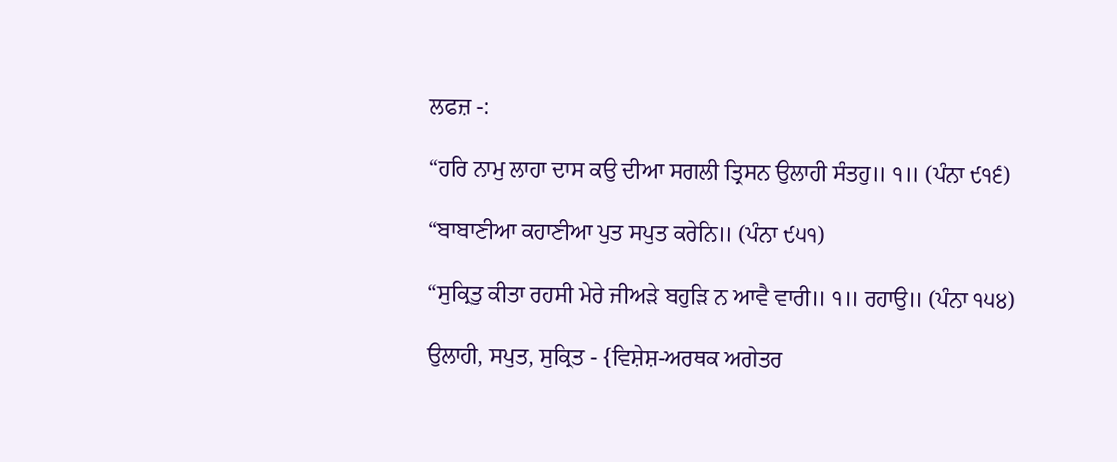ਲਫਜ਼ -:

“ਹਰਿ ਨਾਮੁ ਲਾਹਾ ਦਾਸ ਕਉ ਦੀਆ ਸਗਲੀ ਤ੍ਰਿਸਨ ਉਲਾਹੀ ਸੰਤਹੁ॥ ੧॥ (ਪੰਨਾ ੯੧੬)

“ਬਾਬਾਣੀਆ ਕਹਾਣੀਆ ਪੁਤ ਸਪੁਤ ਕਰੇਨਿ॥ (ਪੰਨਾ ੯੫੧)

“ਸੁਕ੍ਰਿਤੁ ਕੀਤਾ ਰਹਸੀ ਮੇਰੇ ਜੀਅੜੇ ਬਹੁੜਿ ਨ ਆਵੈ ਵਾਰੀ॥ ੧॥ ਰਹਾਉ॥ (ਪੰਨਾ ੧੫੪)

ਉਲਾਹੀ, ਸਪੁਤ, ਸੁਕ੍ਰਿਤ - {ਵਿਸ਼ੇਸ਼-ਅਰਥਕ ਅਗੇਤਰ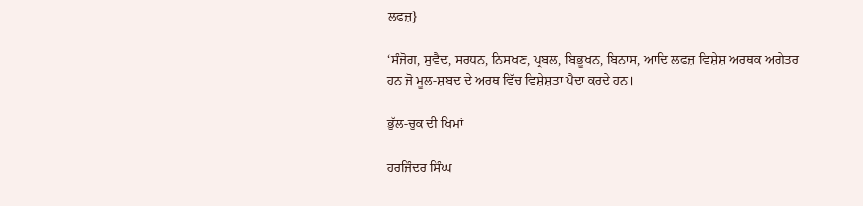ਲਫਜ਼}

‘ਸੰਜੋਗ, ਸੁਵੈਦ, ਸਰਧਨ, ਨਿਸਖਣ, ਪ੍ਰਬਲ, ਬਿਭੂਖਨ, ਬਿਨਾਸ, ਆਦਿ ਲਫਜ਼ ਵਿਸ਼ੇਸ਼ ਅਰਥਕ ਅਗੇਤਰ ਹਨ ਜੋ ਮੂਲ-ਸ਼ਬਦ ਦੇ ਅਰਥ ਵਿੱਚ ਵਿਸ਼ੇਸ਼ਤਾ ਪੈਦਾ ਕਰਦੇ ਹਨ।

ਭੁੱਲ-ਚੁਕ ਦੀ ਖਿਮਾਂ

ਹਰਜਿੰਦਰ ਸਿੰਘ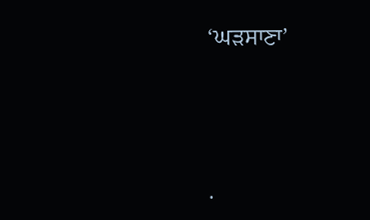‘ਘੜਸਾਣਾ’




.